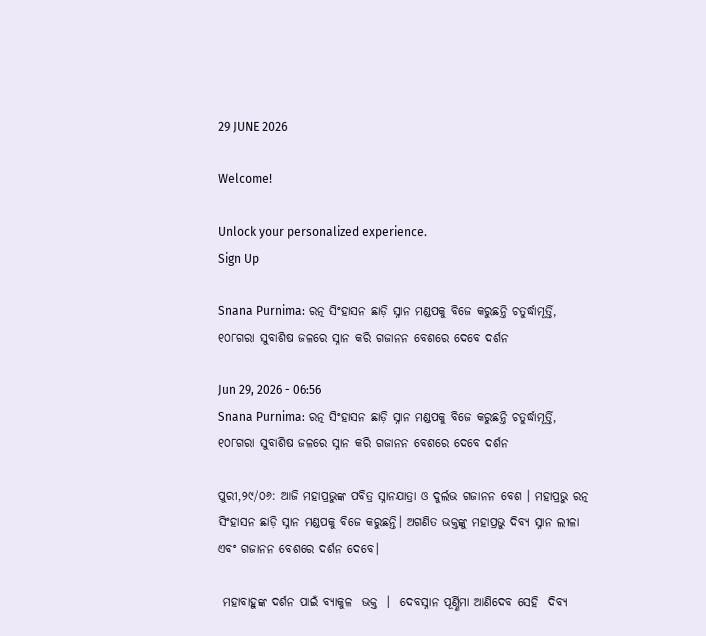29 JUNE 2026

Welcome!

Unlock your personalized experience.
Sign Up

Snana Purnima: ରତ୍ନ ସିଂହାସନ ଛାଡ଼ି ସ୍ନାନ ମଣ୍ଡପକୁ ବିଜେ କରୁଛନ୍ତି ଚତୁର୍ଦ୍ଧାମୂର୍ତ୍ତି, ୧୦୮ଗରା ସୁବାଶିଷ ଜଳରେ ସ୍ନାନ କରି ଗଜାନନ ବେଶରେ ଦେବେ ଦର୍ଶନ

Jun 29, 2026 - 06:56
Snana Purnima: ରତ୍ନ ସିଂହାସନ ଛାଡ଼ି ସ୍ନାନ ମଣ୍ଡପକୁ ବିଜେ କରୁଛନ୍ତି ଚତୁର୍ଦ୍ଧାମୂର୍ତ୍ତି, ୧୦୮ଗରା ସୁବାଶିଷ ଜଳରେ ସ୍ନାନ କରି ଗଜାନନ ବେଶରେ ଦେବେ ଦର୍ଶନ

ପୁରୀ,୨୯/୦୬: ଆଜି ମହାପ୍ରଭୁଙ୍କ ପବିତ୍ର ସ୍ନାନଯାତ୍ରା ଓ ଦୁର୍ଲଭ ଗଜାନନ ବେଶ । ମହାପ୍ରଭୁ ରତ୍ନ ସିଂହାସନ ଛାଡ଼ି ସ୍ନାନ ମଣ୍ଡପକୁ ବିଜେ କରୁଛନ୍ତି। ଅଗଣିତ ଭକ୍ତଙ୍କୁ ମହାପ୍ରଭୁ ଦିବ୍ୟ ସ୍ନାନ ଲୀଳା ଏବଂ ଗଜାନନ ବେଶରେ ଦର୍ଶନ ଦେବେ।

 ମହାବାହୁଙ୍କ ଦର୍ଶନ ପାଇଁ ବ୍ୟାକୁଳ  ଭକ୍ତ  ।  ଦେବସ୍ନାନ ପୂର୍ଣ୍ଣିମା ଆଣିଦେବ ସେହି  ଦିବ୍ୟ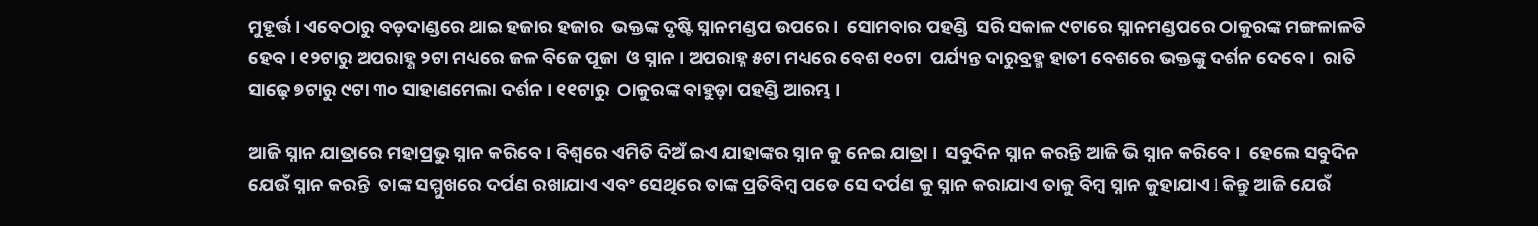ମୁହୂର୍ତ୍ତ । ଏବେଠାରୁ ବଡ଼ଦାଣ୍ଡରେ ଥାଇ ହଜାର ହଜାର  ଭକ୍ତଙ୍କ ଦୃଷ୍ଟି ସ୍ନାନମଣ୍ଡପ ଉପରେ ।  ସୋମବାର ପହଣ୍ଡି  ସରି ସକାଳ ୯ଟାରେ ସ୍ନାନମଣ୍ଡପରେ ଠାକୁରଙ୍କ ମଙ୍ଗଳାଳତି  ହେବ । ୧୨ଟାରୁ ଅପରାହ୍ଣ ୨ଟା ମଧ୍ୟରେ ଜଳ ବିଜେ ପୂଜା  ଓ ସ୍ନାନ । ଅପରାହ୍ନ ୫ଟା ମଧ୍ୟରେ ବେଶ ୧୦ଟା  ପର୍ଯ୍ୟନ୍ତ ଦାରୁବ୍ରହ୍ମ ହାତୀ ବେଶରେ ଭକ୍ତଙ୍କୁ ଦର୍ଶନ ଦେବେ ।  ରାତି ସାଢ଼େ ୭ଟାରୁ ୯ଟା ୩୦ ସାହାଣମେଲା ଦର୍ଶନ । ୧୧ଟାରୁ  ଠାକୁରଙ୍କ ବାହୁଡ଼ା ପହଣ୍ଡି ଆରମ୍ଭ ।

ଆଜି ସ୍ନାନ ଯାତ୍ରାରେ ମହାପ୍ରଭୁ ସ୍ନାନ କରିବେ। ବିଶ୍ୱରେ ଏମିତି ଦିଅଁ ଇଏ ଯାହାଙ୍କର ସ୍ନାନ କୁ ନେଇ ଯାତ୍ରା ।  ସବୁଦିନ ସ୍ନାନ କରନ୍ତି ଆଜି ଭି ସ୍ନାନ କରିବେ ।  ହେଲେ ସବୁଦିନ ଯେଉଁ ସ୍ନାନ କରନ୍ତି  ତାଙ୍କ ସମ୍ମୁଖରେ ଦର୍ପଣ ରଖାଯାଏ ଏବଂ ସେଥିରେ ତାଙ୍କ ପ୍ରତିବିମ୍ବ ପଡେ ସେ ଦର୍ପଣ କୁ ସ୍ନାନ କରାଯାଏ ତାକୁ ବିମ୍ବ ସ୍ନାନ କୁହାଯାଏ l କିନ୍ତୁ ଆଜି ଯେଉଁ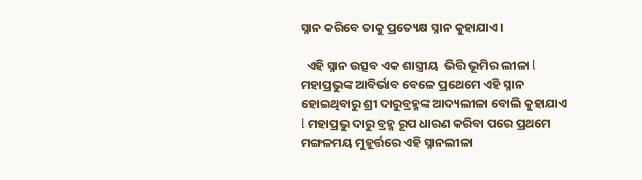ସ୍ନାନ କରିବେ ତାକୁ ପ୍ରତ୍ୟେକ୍ଷ ସ୍ନାନ କୁହାଯାଏ ।

  ଏହି ସ୍ନାନ ଉତ୍ସବ ଏକ ଶାସ୍ତ୍ରୀୟ  ଭିତ୍ତି ଭୂମିର ଲୀଳା l ମହାପ୍ରଭୁଙ୍କ ଆବିର୍ଭାବ ବେଳେ ପ୍ରଥେମେ ଏହି ସ୍ନାନ ହୋଇଥିବାରୁ ଶ୍ରୀ ଦାରୁବ୍ରହ୍ମଙ୍କ ଆଦ୍ୟଲୀଳା ବୋଲି କୁହାଯାଏ l ମହାପ୍ରଭୁ ଦାରୁ ବ୍ରହ୍ମ ରୂପ ଧାରଣ କରିବା ପରେ ପ୍ରଥମେ ମଙ୍ଗଳମୟ ମୁହୂର୍ତ୍ତରେ ଏହି ସ୍ନାନଲୀଳା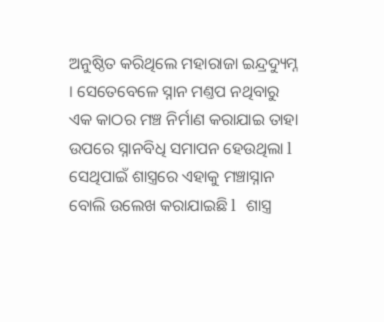ଅନୁଷ୍ଠିତ କରିଥିଲେ ମହାରାଜା ଇନ୍ଦ୍ରଦ୍ୟୁମ୍ନ । ସେତେବେଳେ ସ୍ନାନ ମଣ୍ତପ ନଥିବାରୁ ଏକ କାଠର ମଞ୍ଚ ନିର୍ମାଣ କରାଯାଇ ତାହା ଉପରେ ସ୍ନାନବିଧି ସମାପନ ହେଉଥିଲା l ସେଥିପାଇଁ ଶାସ୍ତ୍ରରେ ଏହାକୁ ମଞ୍ଚାସ୍ନାନ ବୋଲି ଉଲେଖ କରାଯାଇଛି l  ଶାସ୍ତ୍ର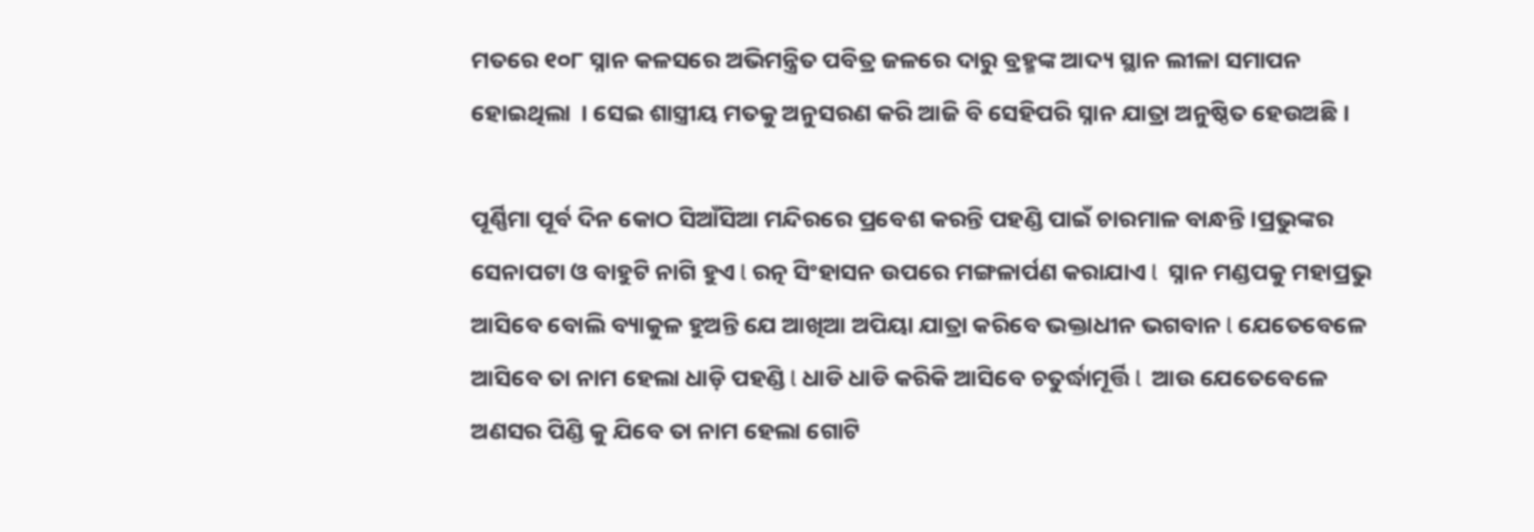ମତରେ ୧୦୮ ସ୍ନାନ କଳସରେ ଅଭିମନ୍ତ୍ରିତ ପବିତ୍ର ଜଳରେ ଦାରୁ ବ୍ରହ୍ମଙ୍କ ଆଦ୍ୟ ସ୍ଥାନ ଲୀଳା ସମାପନ ହୋଇଥିଲା  । ସେଇ ଶାସ୍ତ୍ରୀୟ ମତକୁ ଅନୁସରଣ କରି ଆଜି ବି ସେହିପରି ସ୍ନାନ ଯାତ୍ରା ଅନୁଷ୍ଠିତ ହେଉଅଛି ।

ପୂର୍ଣ୍ଣିମା ପୂର୍ବ ଦିନ କୋଠ ସିଆଁସିଆ ମନ୍ଦିରରେ ପ୍ରବେଶ କରନ୍ତି ପହଣ୍ଡି ପାଇଁ ଚାରମାଳ ବାନ୍ଧନ୍ତି ।ପ୍ରଭୁଙ୍କର ସେନାପଟା ଓ ବାହୁଟି ନାଗି ହୁଏ l ରତ୍ନ ସିଂହାସନ ଉପରେ ମଙ୍ଗଳାର୍ପଣ କରାଯାଏ l  ସ୍ନାନ ମଣ୍ଡପକୁ ମହାପ୍ରଭୁ ଆସିବେ ବୋଲି ବ୍ୟାକୁଳ ହୁଅନ୍ତି ଯେ ଆଖିଆ ଅପିୟା ଯାତ୍ରା କରିବେ ଭକ୍ତାଧୀନ ଭଗବାନ l ଯେତେବେଳେ ଆସିବେ ତା ନାମ ହେଲା ଧାଡ଼ି ପହଣ୍ଡି l ଧାଡି ଧାଡି କରିକି ଆସିବେ ଚତୁର୍ଦ୍ଧାମୂର୍ତ୍ତି l  ଆଉ ଯେତେବେଳେ ଅଣସର ପିଣ୍ଡି କୁ ଯିବେ ତା ନାମ ହେଲା ଗୋଟି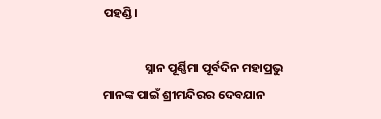ପହଣ୍ଡି।

               ସ୍ନାନ ପୂର୍ଣ୍ଣିମା ପୂର୍ବଦିନ ମହାପ୍ରଭୁ ମାନଙ୍କ ପାଇଁ ଶ୍ରୀମନ୍ଦିରର ଦେବଯାନ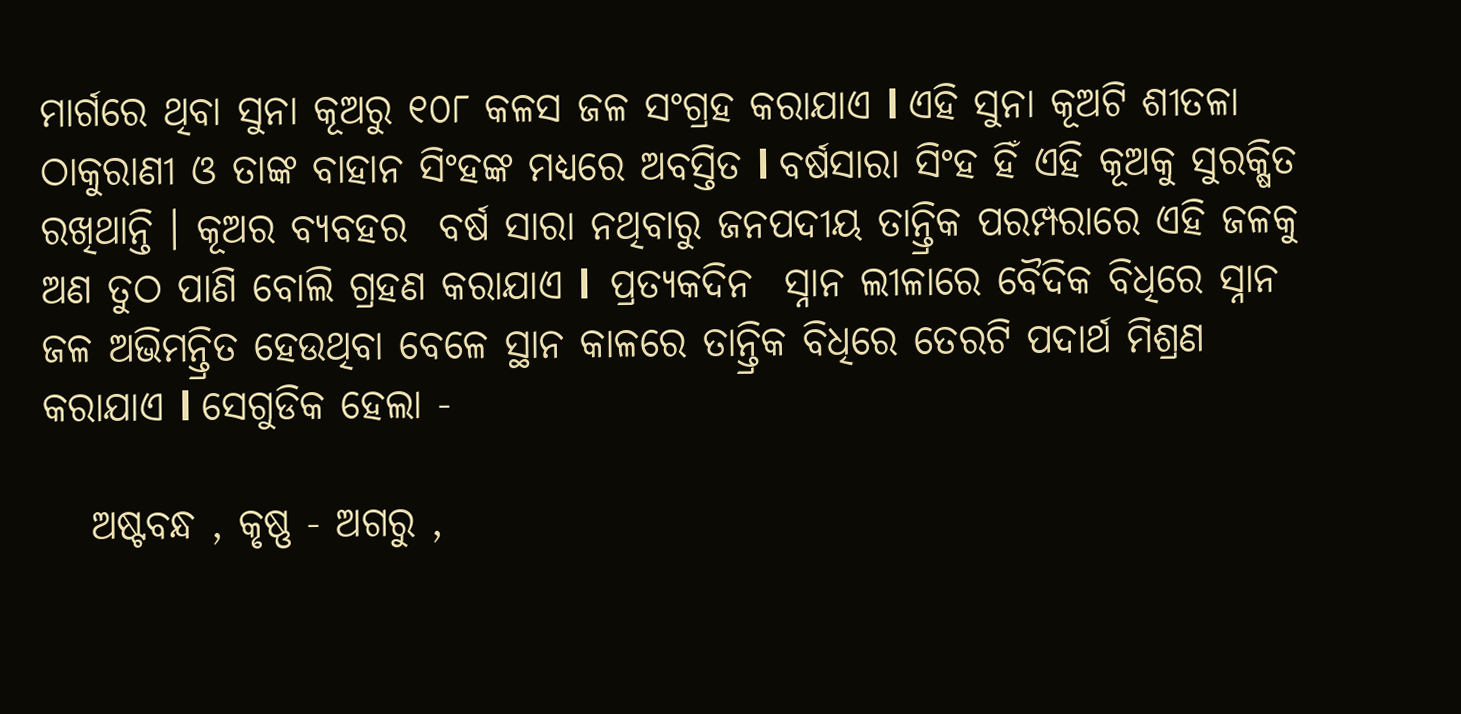ମାର୍ଗରେ ଥିବା ସୁନା କୂଅରୁ ୧୦୮ କଳସ ଜଳ ସଂଗ୍ରହ କରାଯାଏ l ଏହି ସୁନା କୂଅଟି ଶୀତଳା ଠାକୁରାଣୀ ଓ ତାଙ୍କ ବାହାନ ସିଂହଙ୍କ ମଧ୍ଯରେ ଅବସ୍ତିତ l ବର୍ଷସାରା ସିଂହ ହିଁ ଏହି କୂଅକୁ ସୁରକ୍ଷିତ ରଖିଥାନ୍ତି । କୂଅର ବ୍ୟବହର  ବର୍ଷ ସାରା ନଥିବାରୁ ଜନପଦୀୟ ତାନ୍ତ୍ରିକ ପରମ୍ପରାରେ ଏହି ଜଳକୁ ଅଣ ତୁଠ ପାଣି ବୋଲି ଗ୍ରହଣ କରାଯାଏ l  ପ୍ରତ୍ୟକଦିନ  ସ୍ନାନ ଲୀଳାରେ ବୈଦିକ ବିଧିରେ ସ୍ନାନ ଜଳ ଅଭିମନ୍ତ୍ରିତ ହେଉଥିବା ବେଳେ ସ୍ଥାନ କାଳରେ ତାନ୍ତ୍ରିକ ବିଧିରେ ତେରଟି ପଦାର୍ଥ ମିଶ୍ରଣ କରାଯାଏ l ସେଗୁଡିକ ହେଲା -

   ଅଷ୍ଟବନ୍ଧ , କୃଷ୍ଣ - ଅଗରୁ ,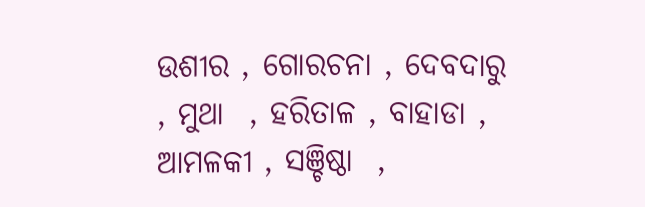ଉଶୀର , ଗୋରଚନା , ଦେବଦାରୁ , ମୁଥା  , ହରିତାଳ , ବାହାଡା , ଆମଳକୀ , ସଞ୍ଚିଷ୍ଠା  ,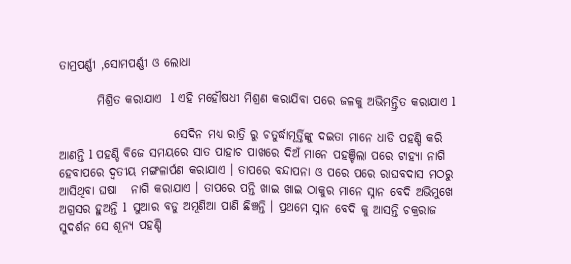ତାମ୍ରପର୍ଣ୍ଣୀ ,ସୋମପର୍ଣ୍ଣୀ ଓ ଲୋଧା

        ମିଶ୍ରିତ କରାଯାଏ  l ଏହି ମହୌଷଧୀ ମିଶ୍ରଣ କରାଯିବା ପରେ ଜଳକୁ ଅଭିମନ୍ତ୍ରିତ କରାଯାଏ l

                        ସେଦିନ ମଧ୍ୟ ରାତ୍ରି ରୁ ଚତୁର୍ଦ୍ଧାମୂର୍ତ୍ତିଙ୍କୁ ଦଇତା ମାନେ ଧାଡି ପହଣ୍ଡି କରି ଆଣନ୍ତି l ପହଣ୍ଡି ବିଜେ ସମୟରେ ସାତ ପାହାଚ ପାଖରେ ଦିଅଁ ମାନେ ପହଞ୍ଚିଲା ପରେ ଟାହ୍ୟା ନାଗି ହେବାପରେ ଦ୍ୱତୀୟ ମଙ୍ଗଳାର୍ପଣ କରାଯାଏ । ତାପରେ ବନ୍ଦାପନା ଓ ପରେ ପରେ ରାଘବଦାସ ମଠରୁ ଆସିଥିବା ଘଷା   ନାଗି କରାଯାଏ । ତାପରେ ପନ୍ତି ଖାଇ ଖାଇ ଠାକୁର ମାନେ ସ୍ନାନ ବେଦି ଅଭିମୁଖେ ଅଗ୍ରସର ହୁଅନ୍ତି l  ସୁଆର ବଡୁ ଅମୂଣିଆ ପାଣି ଛିଞ୍ଚନ୍ତି । ପ୍ରଥମେ ସ୍ନାନ ବେଦି କୁ ଆସନ୍ତି ଚକ୍ରରାଜ ସୁଦର୍ଶନ ସେ ଶୂନ୍ୟ ପହଣ୍ଡି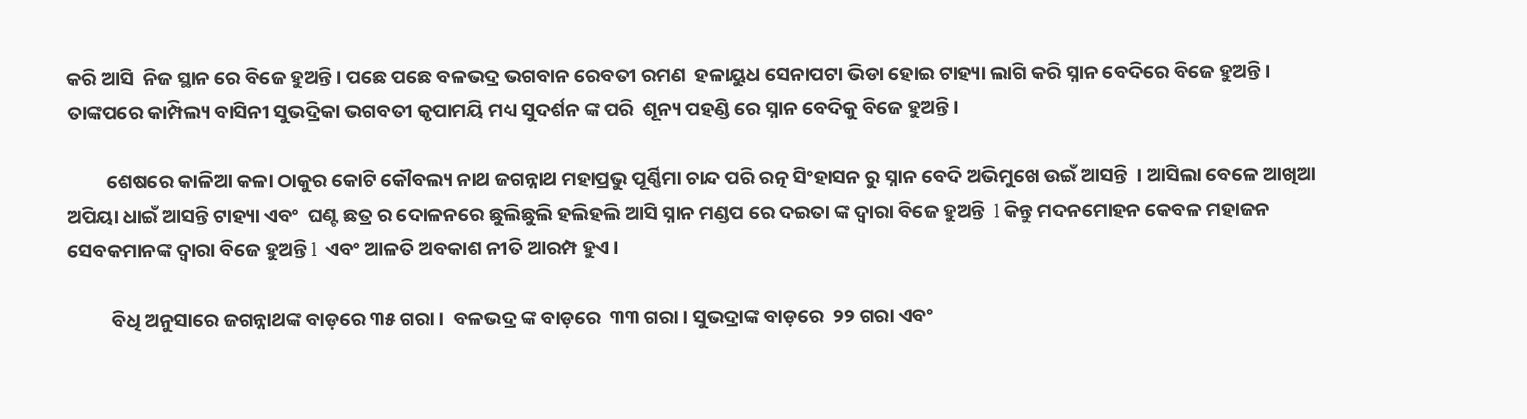କରି ଆସି  ନିଜ ସ୍ଥାନ ରେ ବିଜେ ହୁଅନ୍ତି । ପଛେ ପଛେ ବଳଭଦ୍ର ଭଗବାନ ରେବତୀ ରମଣ  ହଳାୟୁଧ ସେନାପଟା ଭିଡା ହୋଇ ଟାହ୍ୟା ଲାଗି କରି ସ୍ନାନ ବେଦିରେ ବିଜେ ହୁଅନ୍ତି । ତାଙ୍କପରେ କାମ୍ପିଲ୍ୟ ବାସିନୀ ସୁଭଦ୍ରିକା ଭଗବତୀ କୃପାମୟି ମଧ୍ୟ ସୁଦର୍ଶନ ଙ୍କ ପରି  ଶୂନ୍ୟ ପହଣ୍ଡି ରେ ସ୍ନାନ ବେଦିକୁ ବିଜେ ହୁଅନ୍ତି।

         ଶେଷରେ କାଳିଆ କଳା ଠାକୁର କୋଟି କୌବଲ୍ୟ ନାଥ ଜଗନ୍ନାଥ ମହାପ୍ରଭୁ ପୂର୍ଣ୍ଣିମା ଚାନ୍ଦ ପରି ରତ୍ନ ସିଂହାସନ ରୁ ସ୍ନାନ ବେଦି ଅଭିମୁଖେ ଉଇଁ ଆସନ୍ତି  । ଆସିଲା ବେଳେ ଆଖିଆ ଅପିୟା ଧାଇଁ ଆସନ୍ତି ଟାହ୍ୟା ଏବଂ  ଘଣ୍ଟ ଛତ୍ର ର ଦୋଳନରେ ଛୁଲିଛୁଲି ହଲିହଲି ଆସି ସ୍ନାନ ମଣ୍ଡପ ରେ ଦଇତା ଙ୍କ ଦ୍ୱାରା ବିଜେ ହୁଅନ୍ତି  l କିନ୍ତୁ ମଦନମୋହନ କେବଳ ମହାଜନ ସେବକମାନଙ୍କ ଦ୍ୱାରା ବିଜେ ହୁଅନ୍ତି l  ଏବଂ ଆଳତି ଅବକାଶ ନୀତି ଆରମ୍ପ ହୁଏ ।

          ବିଧି ଅନୁସାରେ ଜଗନ୍ନାଥଙ୍କ ବାଡ଼ରେ ୩୫ ଗରା ।  ବଳଭଦ୍ର ଙ୍କ ବାଡ଼ରେ  ୩୩ ଗରା । ସୁଭଦ୍ରାଙ୍କ ବାଡ଼ରେ  ୨୨ ଗରା ଏବଂ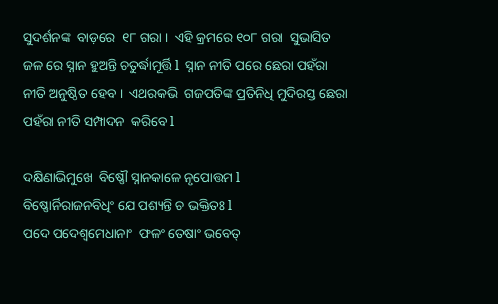ସୁଦର୍ଶନଙ୍କ  ବାଡ଼ରେ  ୧୮ ଗରା ।  ଏହି କ୍ରମରେ ୧୦୮ ଗରା  ସୁଭାସିତ ଜଳ ରେ ସ୍ନାନ ହୁଅନ୍ତି ଚତୁର୍ଦ୍ଧାମୂର୍ତ୍ତି l  ସ୍ନାନ ନୀତି ପରେ ଛେରା ପହଁରା  ନୀତି ଅନୁଷ୍ଠିତ ହେବ ।  ଏଥରକଭି  ଗଜପତିଙ୍କ ପ୍ରତିନିଧି ମୁଦିରସ୍ତ ଛେରା ପହଁରା ନୀତି ସମ୍ପାଦନ  କରିବେ l

ଦକ୍ଷିଣାଭିମୁଖେ  ବିଷ୍ଣୌ ସ୍ନାନକାଳେ ନୃପୋତ୍ତମ l
ବିଷ୍ଣୋର୍ନିରାଜନବିଧିଂ ଯେ ପଶ୍ୟନ୍ତି ଚ ଭକ୍ତିତଃ l
ପଦେ ପଦେଶ୍ବମେଧାନାଂ  ଫଳଂ ତେଷାଂ ଭବେତ୍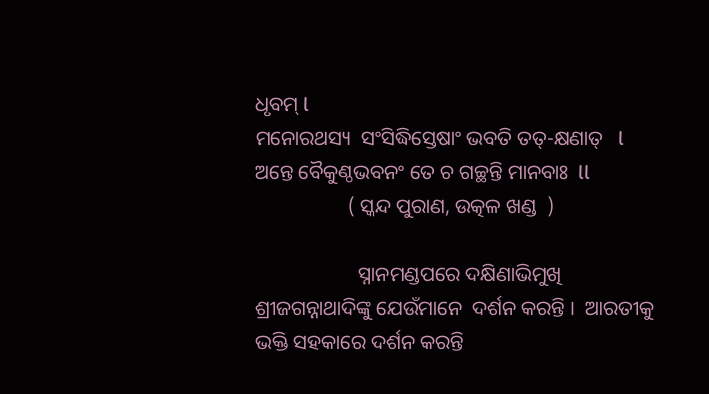ଧୃବମ୍ l
ମନୋରଥସ୍ୟ  ସଂସିଦ୍ଧିସ୍ତେଷାଂ ଭବତି ତତ୍-କ୍ଷଣାତ୍   l
ଅନ୍ତେ ବୈକୁଣ୍ଠଭବନଂ ତେ ଚ ଗଚ୍ଛନ୍ତି ମାନବାଃ  ll
                  ( ସ୍କନ୍ଦ ପୁରାଣ, ଉତ୍କଳ ଖଣ୍ଡ  )

                    ସ୍ନାନମଣ୍ଡପରେ ଦକ୍ଷିଣାଭିମୁଖି ଶ୍ରୀଜଗନ୍ନାଥାଦିଙ୍କୁ ଯେଉଁମାନେ  ଦର୍ଶନ କରନ୍ତି ।  ଆରତୀକୁ ଭକ୍ତି ସହକାରେ ଦର୍ଶନ କରନ୍ତି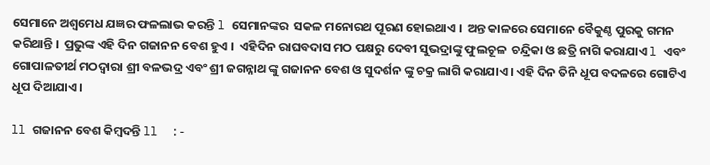ସେମାନେ ଅଶ୍ୱମେଧ ଯଜ୍ଞର ଫଳଲାଭ କରନ୍ତି l ସେମାନଙ୍କର  ସକଳ ମନୋରଥ ପୂରଣ ହୋଇଥାଏ ।  ଅନ୍ତ କାଳରେ ସେମାନେ ବୈକୁଣ୍ଠ ପୁରକୁ ଗମନ କରିଥାନ୍ତି ।  ପ୍ରଭୁଙ୍କ ଏହି ଦିନ ଗଜାନନ ବେଶ ହୁଏ ।  ଏହିଦିନ ରାଘବଦାସ ମଠ ପକ୍ଷରୁ ଦେବୀ ସୁଭଦ୍ରାଙ୍କୁ ଫୁଲଚୂଳ  ଚନ୍ଦ୍ରିକା ଓ ଛତ୍ରି ନାଗି କରାଯାଏ l ଏବଂ ଗୋପାଳତୀର୍ଥ ମଠଦ୍ଵାରା ଶ୍ରୀ ବଳଭଦ୍ର ଏବଂ ଶ୍ରୀ ଜଗନ୍ନାଥ ଙ୍କୁ ଗଜାନନ ବେଶ ଓ ସୁଦର୍ଶନ ଙ୍କୁ ଚକ୍ର ଲାଗି କରାଯାଏ । ଏହି ଦିନ ତିନି ଧୂପ ବଦଳରେ ଗୋଟିଏ ଧୂପ ଦିଆଯାଏ ।

ll ଗଜାନନ ବେଶ କିମ୍ବଦନ୍ତି ll  :-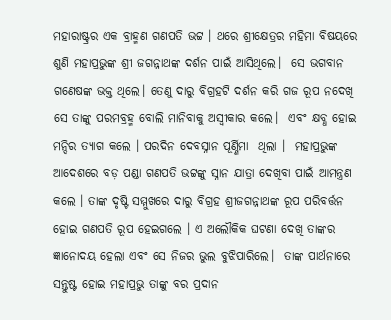ମହାରାଷ୍ଟ୍ରର ଏକ ବ୍ରାହ୍ମଣ ଗଣପତି ଭଟ୍ଟ । ଥରେ ଶ୍ରୀକ୍ଷେତ୍ରର ମହିମା ବିଷୟରେ ଶୁଣି ମହାପ୍ରଭୁଙ୍କ ଶ୍ରୀ ଜଗନ୍ନାଥଙ୍କ ଦର୍ଶନ ପାଇଁ ଆସିଥିଲେ।  ସେ ଭଗବାନ ଗଣେଷଙ୍କ ଭକ୍ତ ଥିଲେ। ତେଣୁ ଦାରୁ ବିଗ୍ରହଟି ଦର୍ଶନ କରି ଗଜ ରୂପ ନଦେଖି ସେ ତାଙ୍କୁ ପରମବ୍ରହ୍ମ ବୋଲି ମାନିବାକୁ ଅସ୍ବୀକାର କଲେ।  ଏବଂ କ୍ଷବ୍ଧ ହୋଇ ମନ୍ଦିର ତ୍ୟାଗ କଲେ । ପରଦିନ ଦେବସ୍ନାନ ପୂର୍ଣ୍ଣିମା  ଥିଲା ।  ମହାପ୍ରଭୁଙ୍କ ଆଦେଶରେ ବଡ଼ ପଣ୍ଡା ଗଣପତି ଭଟ୍ଟଙ୍କୁ ସ୍ନାନ ଯାତ୍ରା ଦେଖିବା ପାଇଁ ଆମନ୍ତ୍ରଣ କଲେ । ତାଙ୍କ ଦୃଷ୍ଟି ସମ୍ମୁଖରେ ଦାରୁ ବିଗ୍ରହ ଶ୍ରୀଜଗନ୍ନାଥଙ୍କ ରୂପ ପରିବର୍ତ୍ତନ ହୋଇ ଗଣପତି ରୂପ ହେଇଗଲେ । ଏ ଅଲୌକିକ ଘଟଣା ଦେଖି ତାଙ୍କର ଜ୍ଞାନୋଦୟ ହେଲା ଏବଂ ସେ ନିଜର ଭୁଲ ବୁଝିପାରିଲେ।  ତାଙ୍କ ପାର୍ଥନାରେ ସନ୍ତୁଷ୍ଟ ହୋଇ ମହାପ୍ରଭୁ ତାଙ୍କୁ ବର ପ୍ରଦାନ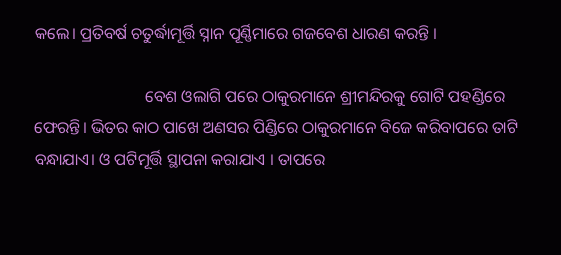କଲେ। ପ୍ରତିବର୍ଷ ଚତୁର୍ଦ୍ଧାମୂର୍ତ୍ତି ସ୍ନାନ ପୂର୍ଣ୍ଣିମାରେ ଗଜବେଶ ଧାରଣ କରନ୍ତି ।

                           ବେଶ ଓଲାଗି ପରେ ଠାକୁରମାନେ ଶ୍ରୀମନ୍ଦିରକୁ ଗୋଟି ପହଣ୍ଡିରେ ଫେରନ୍ତି। ଭିତର କାଠ ପାଖେ ଅଣସର ପିଣ୍ଡିରେ ଠାକୁରମାନେ ବିଜେ କରିବାପରେ ତାଟି ବନ୍ଧାଯାଏ। ଓ ପଟିମୂର୍ତ୍ତି ସ୍ଥାପନା କରାଯାଏ । ତାପରେ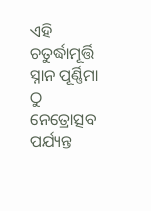ଏହି ଚତୁର୍ଦ୍ଧାମୂର୍ତ୍ତି ସ୍ନାନ ପୂର୍ଣ୍ଣିମା ଠୁ ନେତ୍ରୋତ୍ସବ ପର୍ଯ୍ୟନ୍ତ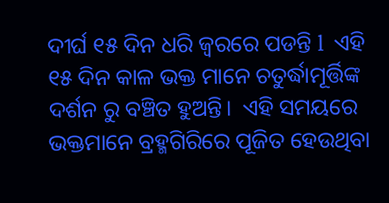ଦୀର୍ଘ ୧୫ ଦିନ ଧରି ଜ୍ୱରରେ ପଡନ୍ତି l  ଏହି ୧୫ ଦିନ କାଳ ଭକ୍ତ ମାନେ ଚତୁର୍ଦ୍ଧାମୂର୍ତ୍ତିଙ୍କ ଦର୍ଶନ ରୁ ବଞ୍ଚିତ ହୁଅନ୍ତି।  ଏହି ସମୟରେ ଭକ୍ତମାନେ ବ୍ରହ୍ମଗିରିରେ ପୂଜିତ ହେଉଥିବା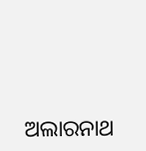ଅଲାରନାଥ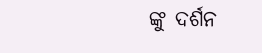ଙ୍କୁ ଦର୍ଶନ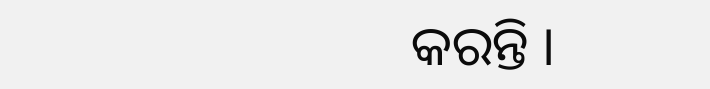କରନ୍ତି ।